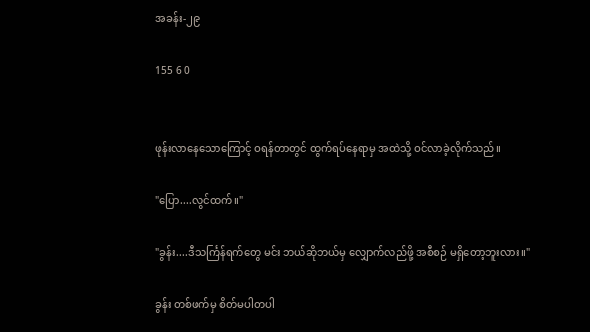အခန်း-၂၉

155 6 0


ဖုန်းလာနေသောကြောင့် ဝရန်တာတွင် ထွက်ရပ်နေရာမှ အထဲသို့ ဝင်လာခဲ့လိုက်သည်။

"ပြော....လွင်ထက်။"

"ခွန်း....ဒီသင်္ကြန်ရက်တွေ မင်း ဘယ်ဆိုဘယ်မှ လျှောက်လည်ဖို့ အစီစဉ် မရှိတော့ဘူးလား။"

ခွန်း တစ်ဖက်မှ စိတ်မပါတပါ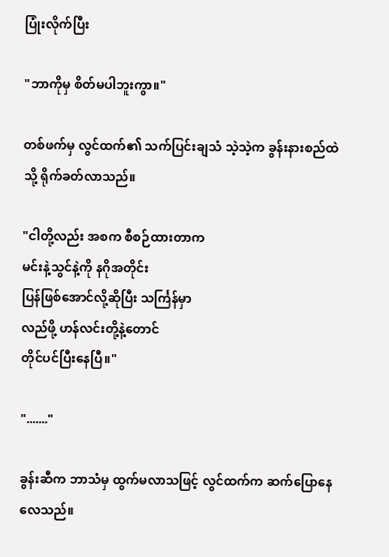ပြုံးလိုက်ပြီး

"ဘာကိုမှ စိတ်မပါဘူးကွာ။"

တစ်ဖက်မှ လွင်ထက်၏ သက်ပြင်းချသံ သဲ့သဲ့က ခွန်းနားစည်ထဲသို့ ရိုက်ခတ်လာသည်။

"ငါတို့လည်း အစက စီစဉ်ထားတာက
မင်းနဲ့သွင်နဲ့ကို နဂိုအတိုင်း
ပြန်ဖြစ်အောင်လို့ဆိုပြီး သင်္ကြန်မှာ
လည်ဖို့ ဟန်လင်းတို့နဲ့တောင်
တိုင်ပင်ပြီးနေပြီ။"

"......."

ခွန်းဆီက ဘာသံမှ ထွက်မလာသဖြင့် လွင်ထက်က ဆက်ပြောနေလေသည်။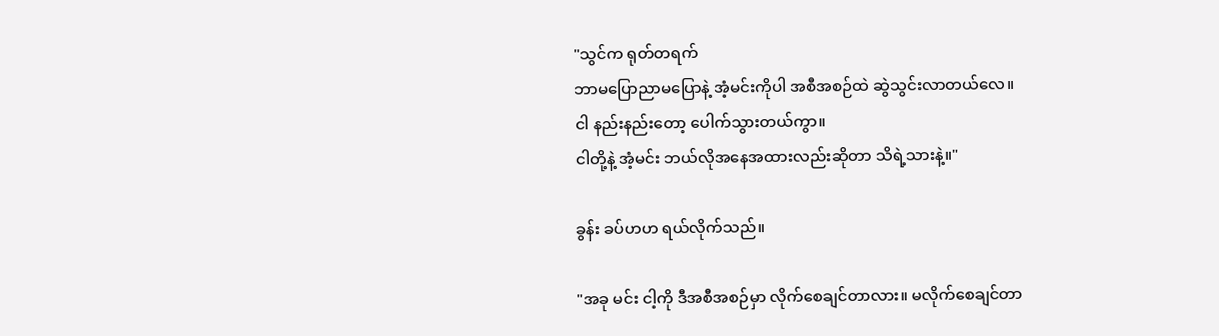"သွင်က ရုတ်တရက်
ဘာမပြောညာမပြောနဲ့ အံ့မင်းကိုပါ အစီအစဉ်ထဲ ဆွဲသွင်းလာတယ်လေ။
ငါ နည်းနည်းတော့ ပေါက်သွားတယ်ကွာ။
ငါတို့နဲ့ အံ့မင်း ဘယ်လိုအနေအထားလည်းဆိုတာ သိရဲ့သားနဲ့။"

ခွန်း ခပ်ဟဟ ရယ်လိုက်သည်။

"အခု မင်း ငါ့ကို ဒီအစီအစဉ်မှာ လိုက်စေချင်တာလား။ မလိုက်စေချင်တာ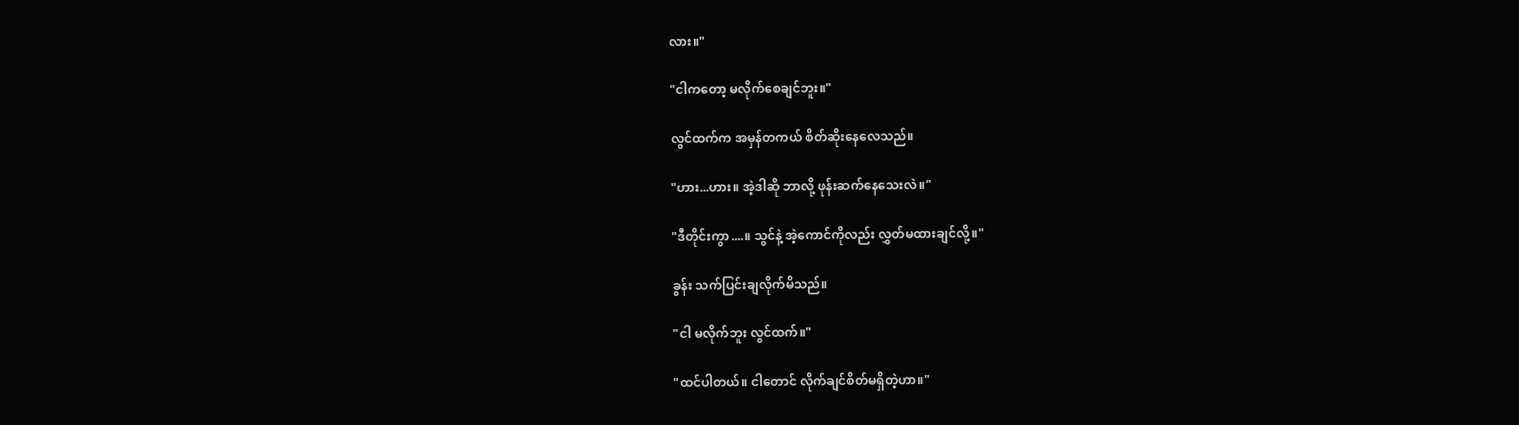လား။"

"ငါကတော့ မလိုက်စေချင်ဘူး။"

လွင်ထက်က အမှန်တကယ် စိတ်ဆိုးနေလေသည်။

"ဟား...ဟား။ အဲ့ဒါဆို ဘာလို့ ဖုန်းဆက်နေသေးလဲ။"

"ဒီတိုင်းကွာ....။ သွင်နဲ့ အဲ့ကောင်ကိုလည်း လွှတ်မထားချင်လို့။"

ခွန်း သက်ပြင်းချလိုက်မိသည်။

"ငါ မလိုက်ဘူး လွင်ထက်။"

"ထင်ပါတယ်။ ငါတောင် လိုက်ချင်စိတ်မရှိတဲ့ဟာ။"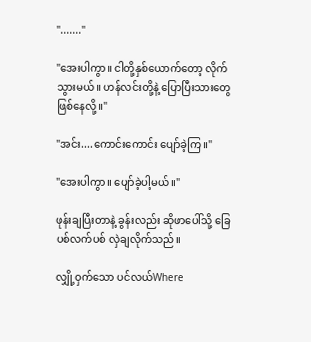"......."

"အေးပါကွာ။ ငါတို့နှစ်ယောက်တော့ လိုက်သွားမယ်။ ဟန်လင်းတို့နဲ့ ပြောပြီးသားတွေ ဖြစ်နေလို့။"

"အင်း....ကောင်းကောင်း ပျော်ခဲ့ကြ။"

"အေးပါကွာ။ ပျော်ခဲ့ပါ့မယ်။"

ဖုန်းချပြီးတာနဲ့ ခွန်းလည်း ဆိုဖာပေါ်သို့ ခြေပစ်လက်ပစ် လှဲချလိုက်သည်။

လျှို့ဝှက်သော ပင်လယ်Where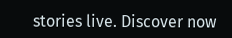stories live. Discover now